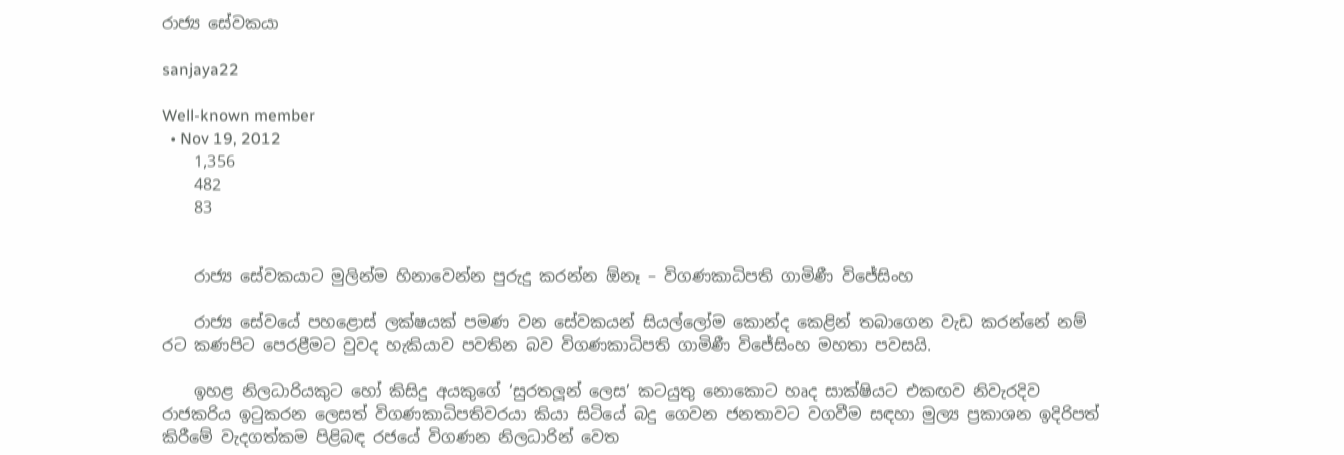රාජ්‍ය සේවකයා

sanjaya22

Well-known member
  • Nov 19, 2012
    1,356
    482
    83


    රාජ්‍ය සේවකයාට මුලින්ම හිනාවෙන්න පුරුදු කරන්න ඕනෑ – විගණකාධිපති ගාමිණී විජේසිංහ

    රාජ්‍ය සේවයේ පහළොස් ලක්ෂයක් පමණ වන සේවකයන් සියල්ලෝම කොන්ද කෙළින් තබාගෙන වැඩ කරන්නේ නම් රට කණපිට පෙරළීමට වුවද හැකියාව පවතින බව විගණකාධිපති ගාමිණී විජේසිංහ මහතා පවසයි.

    ඉහළ නිලධාරියකුට හෝ කිසිදු අයකුගේ ‘සුරතලූන් ලෙස’ කටයුතු නොකොට හෘද සාක්ෂියට එකඟව නිවැරදිව රාජකරිය ඉටුකරන ලෙසත් විගණකාධිපතිවරයා කියා සිටියේ බදු ගෙවන ජනතාවට වගවීම සඳහා මුල්‍ය ප්‍රකාශන ඉදිරිපත් කිරීමේ වැදගත්කම පිළිබඳ රජයේ විගණන නිලධාරින් වෙත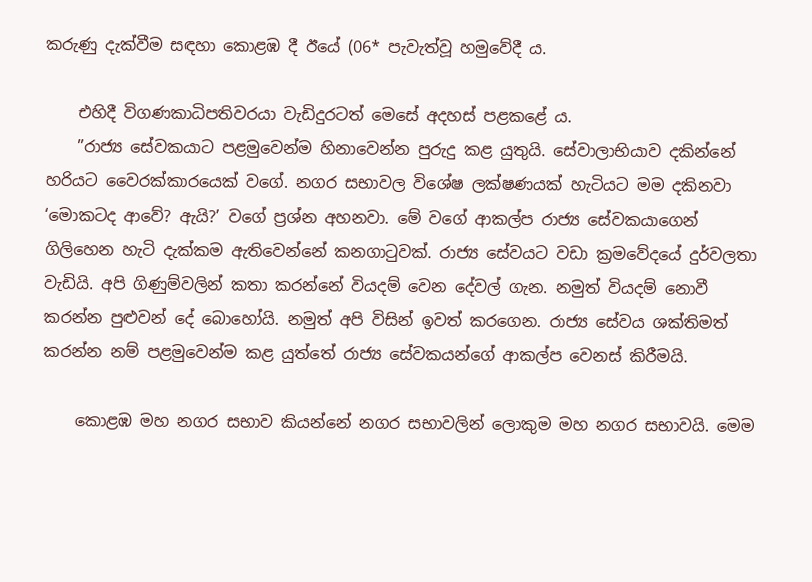කරුණු දැක්වීම සඳහා කොළඹ දී ඊයේ (06* පැවැත්වූ හමුවේදී ය.

    එහිදී විගණකාධිපතිවරයා වැඩිදුරටත් මෙසේ අදහස් පළකළේ ය.
    ”රාජ්‍ය සේවකයාට පළමුවෙන්ම හිනාවෙන්න පුරුදු කළ යුතුයි. සේවාලාභියාව දකින්නේ හරියට වෛරක්කාරයෙක් වගේ. නගර සභාවල විශේෂ ලක්ෂණයක් හැටියට මම දකිනවා ‘මොකටද ආවේ? ඇයි?’ වගේ ප්‍රශ්න අහනවා. මේ වගේ ආකල්ප රාජ්‍ය සේවකයාගෙන් ගිලිහෙන හැටි දැක්කම ඇතිවෙන්නේ කනගාටුවක්. රාජ්‍ය සේවයට වඩා ක්‍රමවේදයේ දුර්වලතා වැඩියි. අපි ගිණුම්වලින් කතා කරන්නේ වියදම් වෙන දේවල් ගැන. නමුත් වියදම් නොවී කරන්න පුළුවන් දේ බොහෝයි. නමුත් අපි විසින් ඉවත් කරගෙන. රාජ්‍ය සේවය ශක්තිමත් කරන්න නම් පළමුවෙන්ම කළ යුත්තේ රාජ්‍ය සේවකයන්ගේ ආකල්ප වෙනස් කිරීමයි.

    කොළඹ මහ නගර සභාව කියන්නේ නගර සභාවලින් ලොකුම මහ නගර සභාවයි. මෙම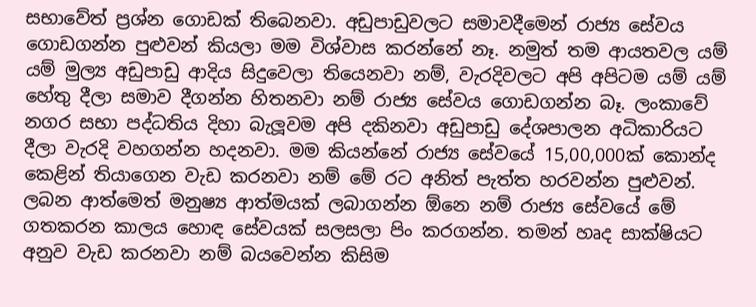සභාවේත් ප්‍රශ්න ගොඩක් තිබෙනවා. අඩුපාඩුවලට සමාවදීමෙන් රාජ්‍ය සේවය ගොඩගන්න පුළුවන් කියලා මම විශ්වාස කරන්නේ නෑ. නමුත් තම ආයතවල යම් යම් මුල්‍ය අඩුපාඩු ආදිය සිදුවෙලා තියෙනවා නම්, වැරදිවලට අපි අපිටම යම් යම් හේතු දීලා සමාව දීගන්න හිතනවා නම් රාජ්‍ය සේවය ගොඩගන්න බෑ. ලංකාවේ නගර සභා පද්ධතිය දිහා බැලූවම අපි දකිනවා අඩුපාඩු දේශපාලන අධිකාරියට දීලා වැරදි වහගන්න හදනවා. මම කියන්නේ රාජ්‍ය සේවයේ 15,00,000ක් කොන්ද කෙළින් තියාගෙන වැඩ කරනවා නම් මේ රට අනිත් පැත්ත හරවන්න පුළුවන්. ලබන ආත්මෙත් මනුෂ්‍ය ආත්මයක් ලබාගන්න ඕනෙ නම් රාජ්‍ය සේවයේ මේ ගතකරන කාලය හොඳ සේවයක් සලසලා පිං කරගන්න. තමන් හෘද සාක්ෂියට අනුව වැඩ කරනවා නම් බයවෙන්න කිසිම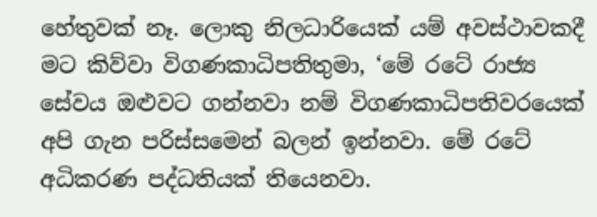හේතුවක් නෑ. ලොකු නිලධාරියෙක් යම් අවස්ථාවකදී මට කිව්වා විගණකාධිපතිතුමා, ‘මේ රටේ රාජ්‍ය සේවය ඔළුවට ගන්නවා නම් විගණකාධිපතිවරයෙක් අපි ගැන පරිස්සමෙන් බලන් ඉන්නවා. මේ රටේ අධිකරණ පද්ධතියක් තියෙනවා.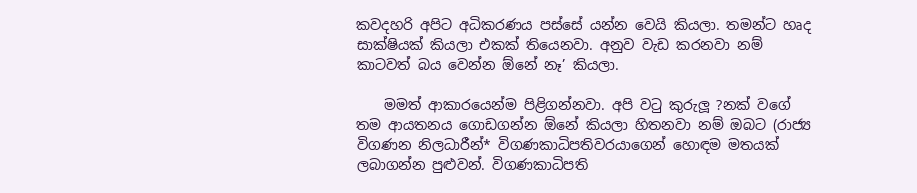කවදහරි අපිට අධිකරණය පස්සේ යන්න වෙයි කියලා. තමන්ට හෘද සාක්ෂියක් කියලා එකක් තියෙනවා. අනුව වැඩ කරනවා නම් කාටවත් බය වෙන්න ඕනේ නෑ’ කියලා.

    මමත් ආකාරයෙන්ම පිළිගන්නවා. අපි වටු කුරුලූ ?නක් වගේ තම ආයතනය ගොඩගන්න ඕනේ කියලා හිතනවා නම් ඔබට (රාජ්‍ය විගණන නිලධාරීන්* විගණකාධිපතිවරයාගෙන් හොඳම මතයක් ලබාගන්න පුළුවන්. විගණකාධිපති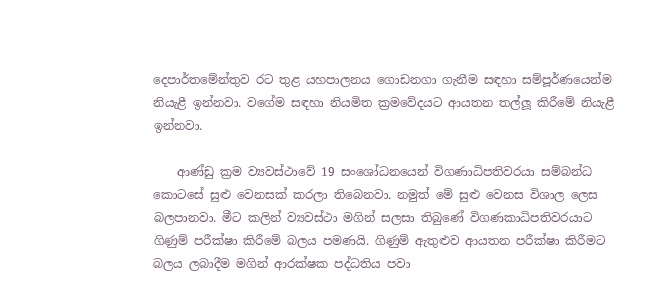දෙපාර්තමේන්තුව රට තුළ යහපාලනය ගොඩනගා ගැනීම සඳහා සම්පූර්ණයෙන්ම නියැළී ඉන්නවා. වගේම සඳහා නියමිත ක්‍රමවේදයට ආයතන තල්ලූ කිරීමේ නියැළී ඉන්නවා.

    ආණ්ඩු ක්‍රම ව්‍යවස්ථාවේ 19 සංශෝධනයෙන් විගණාධිපතිවරයා සම්බන්ධ කොටසේ සුළු වෙනසක් කරලා තිබෙනවා. නමුත් මේ සුළු වෙනස විශාල ලෙස බලපානවා. මීට කලින් ව්‍යවස්ථා මගින් සලසා තිබුණේ විගණකාධිපතිවරයාට ගිණුම් පරීක්ෂා කිරීමේ බලය පමණයි. ගිණුම් ඇතුළුව ආයතන පරීක්ෂා කිරීමට බලය ලබාදීම මගින් ආරක්ෂක පද්ධතිය පවා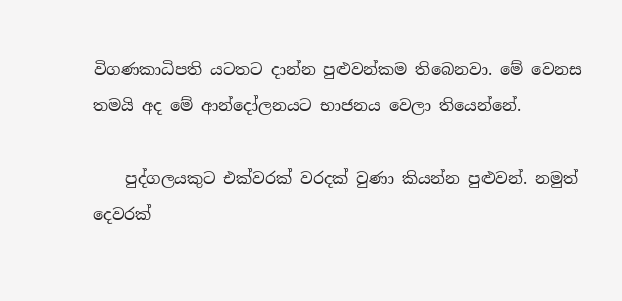විගණකාධිපති යටතට දාන්න පුළුවන්කම තිබෙනවා. මේ වෙනස තමයි අද මේ ආන්දෝලනයට භාජනය වෙලා තියෙන්නේ.

    පුද්ගලයකුට එක්වරක් වරදක් වුණා කියන්න පුළුවන්. නමුත් දෙවරක්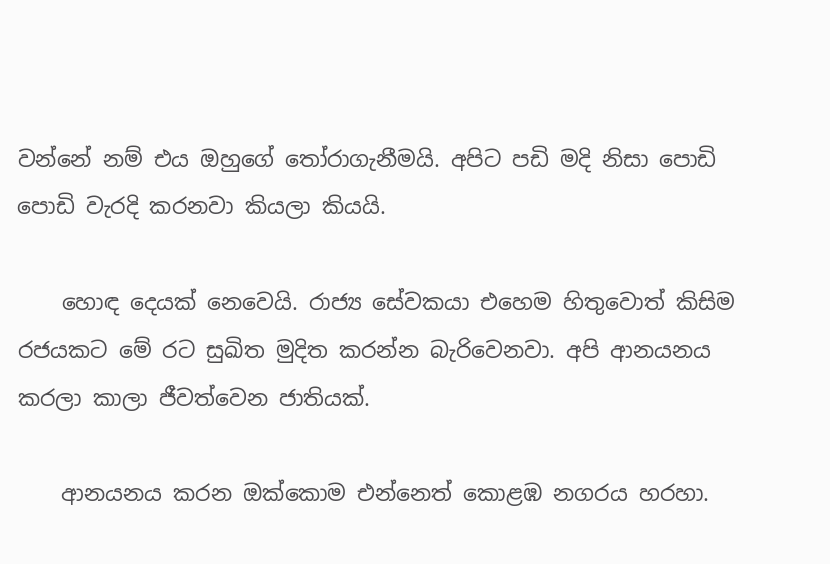වන්නේ නම් එය ඔහුගේ තෝරාගැනීමයි. අපිට පඩි මදි නිසා පොඩි පොඩි වැරදි කරනවා කියලා කියයි.

    හොඳ දෙයක් නෙවෙයි. රාජ්‍ය සේවකයා එහෙම හිතුවොත් කිසිම රජයකට මේ රට සුඛිත මුදිත කරන්න බැරිවෙනවා. අපි ආනයනය කරලා කාලා ජීවත්වෙන ජාතියක්.

    ආනයනය කරන ඔක්කොම එන්නෙත් කොළඹ නගරය හරහා.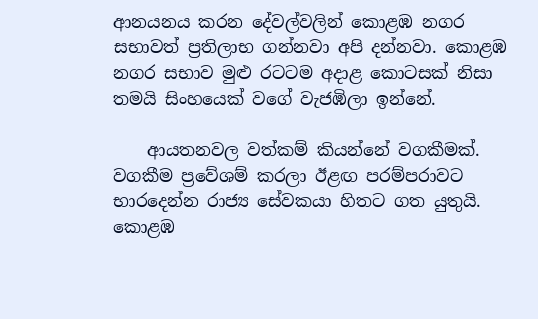ආනයනය කරන දේවල්වලින් කොළඹ නගර සභාවත් ප්‍රතිලාභ ගන්නවා අපි දන්නවා. කොළඹ නගර සභාව මුළු රටටම අදාළ කොටසක් නිසා තමයි සිංහයෙක් වගේ වැජඹිලා ඉන්නේ.

    ආයතනවල වත්කම් කියන්නේ වගකීමක්. වගකීම ප්‍රවේශම් කරලා ඊළඟ පරම්පරාවට භාරදෙන්න රාජ්‍ය සේවකයා හිතට ගත යුතුයි. කොළඹ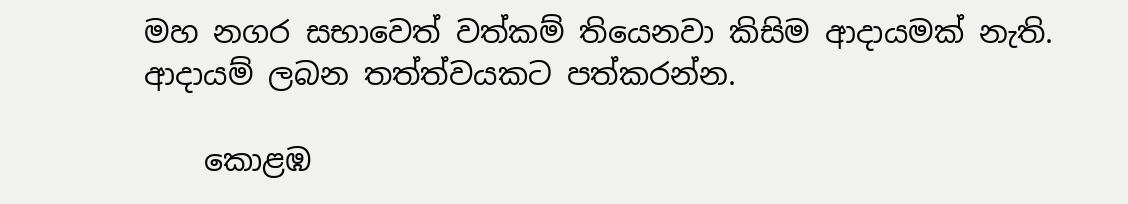මහ නගර සභාවෙත් වත්කම් තියෙනවා කිසිම ආදායමක් නැති. ආදායම් ලබන තත්ත්වයකට පත්කරන්න.

    කොළඹ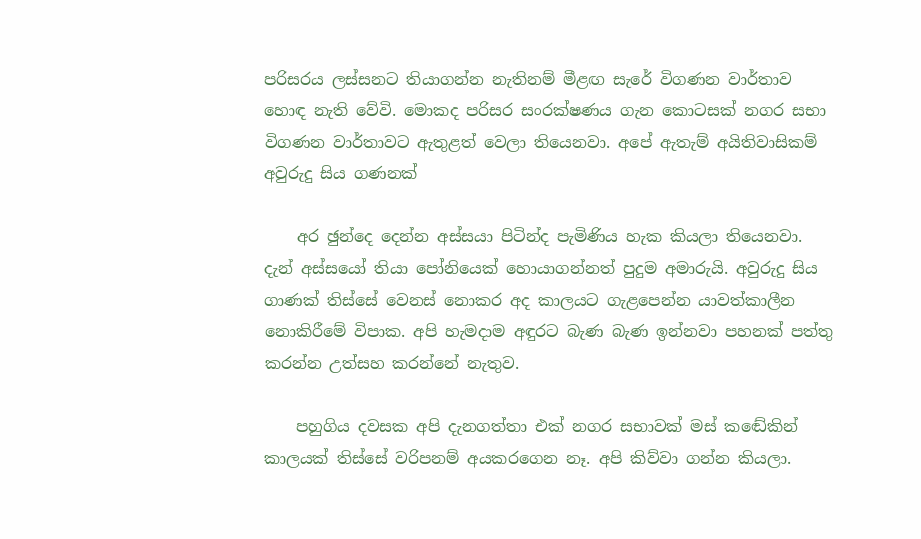පරිසරය ලස්සනට තියාගන්න නැතිනම් මීළඟ සැරේ විගණන වාර්තාව හොඳ නැති වේවි. මොකද පරිසර සංරක්ෂණය ගැන කොටසක් නගර සභා විගණන වාර්තාවට ඇතුළත් වෙලා තියෙනවා. අපේ ඇතැම් අයිතිවාසිකම් අවුරුදු සිය ගණනක්

    අර ඡුන්දෙ දෙන්න අස්සයා පිටින්ද පැමිණිය හැක කියලා තියෙනවා. දැන් අස්සයෝ තියා පෝනියෙක් හොයාගන්නත් පුදුම අමාරුයි. අවුරුදු සිය ගාණක් තිස්සේ වෙනස් නොකර අද කාලයට ගැළපෙන්න යාවත්කාලීන නොකිරීමේ විපාක. අපි හැමදාම අඳුරට බැණ බැණ ඉන්නවා පහනක් පත්තු කරන්න උත්සහ කරන්නේ නැතුව.

    පහුගිය දවසක අපි දැනගත්තා එක් නගර සභාවක් මස් කඬේකින් කාලයක් තිස්සේ වරිපනම් අයකරගෙන නෑ. අපි කිව්වා ගන්න කියලා.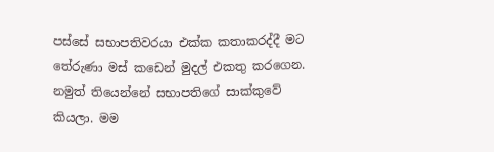පස්සේ සභාපතිවරයා එක්ක කතාකරද්දී මට තේරුණා මස් කඩෙන් මුදල් එකතු කරගෙන. නමුත් තියෙන්නේ සභාපතිගේ සාක්කුවේ කියලා. මම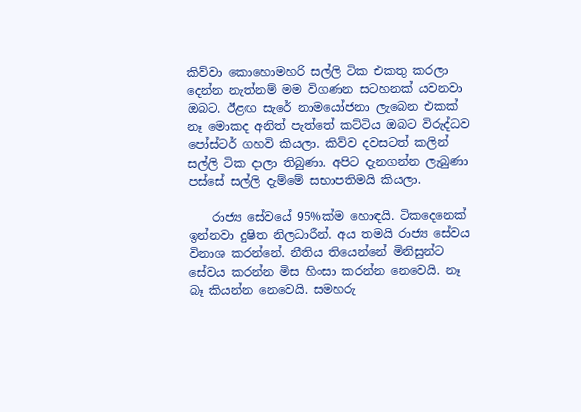කිව්වා කොහොමහරි සල්ලි ටික එකතු කරලා දෙන්න නැත්නම් මම විගණන සටහනක් යවනවා ඔබට. ඊළඟ සැරේ නාමයෝජනා ලැබෙන එකක් නෑ මොකද අනිත් පැත්තේ කට්ටිය ඔබට විරුද්ධව පෝස්ටර් ගහවි කියලා. කිව්ව දවසටත් කලින් සල්ලි ටික දාලා තිබුණා. අපිට දැනගන්න ලැබුණා පස්සේ සල්ලි දැම්මේ සභාපතිමයි කියලා.

    රාජ්‍ය සේවයේ 95%ක්ම හොඳයි. ටිකදෙනෙක් ඉන්නවා දුෂිත නිලධාරීන්. අය තමයි රාජ්‍ය සේවය විනාශ කරන්නේ. නීතිය තියෙන්නේ මිනිසුන්ට සේවය කරන්න මිස හිංසා කරන්න නෙවෙයි. නෑ බෑ කියන්න නෙවෙයි. සමහරු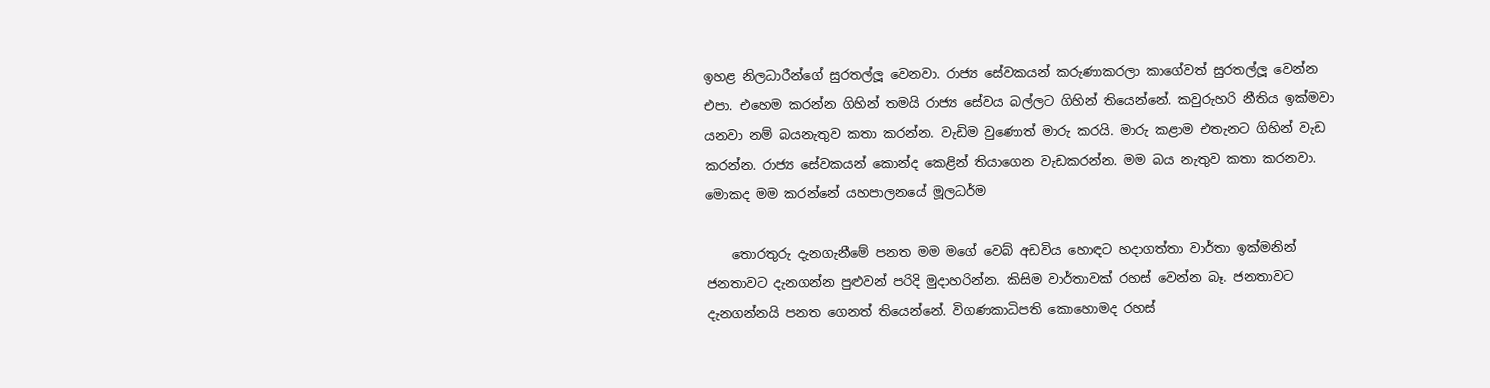ඉහළ නිලධාරීන්ගේ සුරතල්ලූ වෙනවා. රාජ්‍ය සේවකයන් කරුණාකරලා කාගේවත් සුරතල්ලූ වෙන්න එපා. එහෙම කරන්න ගිහින් තමයි රාජ්‍ය සේවය බල්ලට ගිහින් තියෙන්නේ. කවුරුහරි නීතිය ඉක්මවා යනවා නම් බයනැතුව කතා කරන්න. වැඩිම වුණොත් මාරු කරයි. මාරු කළාම එතැනට ගිහින් වැඩ කරන්න. රාජ්‍ය සේවකයන් කොන්ද කෙළින් තියාගෙන වැඩකරන්න. මම බය නැතුව කතා කරනවා. මොකද මම කරන්නේ යහපාලනයේ මූලධර්ම

    තොරතුරු දැනගැනීමේ පනත මම මගේ වෙබ් අඩවිය හොඳට හදාගත්තා වාර්තා ඉක්මනින් ජනතාවට දැනගන්න පුළුවන් පරිදි මුදාහරින්න. කිසිම වාර්තාවක් රහස් වෙන්න බෑ. ජනතාවට දැනගන්නයි පනත ගෙනත් තියෙන්නේ. විගණකාධිපති කොහොමද රහස්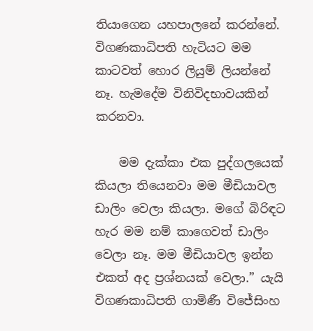තියාගෙන යහපාලනේ කරන්නේ. විගණකාධිපති හැටියට මම කාටවත් හොර ලියුම් ලියන්නේ නෑ. හැමදේම විනිවිදභාවයකින් කරනවා.

    මම දැක්කා එක පුද්ගලයෙක් කියලා තියෙනවා මම මීඩියාවල ඩාලිං වෙලා කියලා. මගේ බිරිඳට හැර මම නම් කාගෙවත් ඩාලිං වෙලා නෑ. මම මීඩියාවල ඉන්න එකත් අද ප්‍රශ්නයක් වෙලා.” යැයි විගණකාධිපති ගාමිණී විජේසිංහ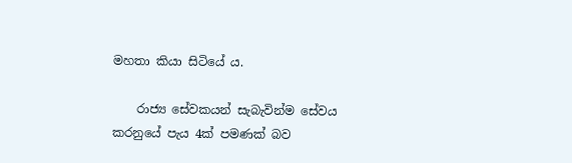මහතා කියා සිටියේ ය.

    රාජ්‍ය සේවකයන් සැබැවින්ම සේවය කරනුයේ පැය 4ක් පමණක් බව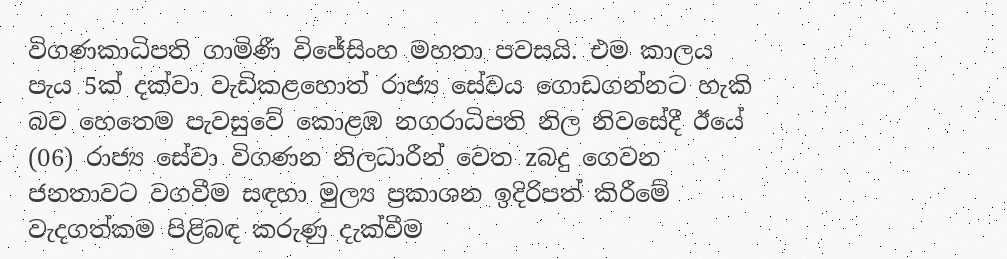විගණකාධිපති ගාමිණී විජේසිංහ මහතා පවසයි. එම කාලය පැය 5ක් දක්වා වැඩිකළහොත් රාජ්‍ය සේවය ගොඩගන්නට හැකි බව හෙතෙම පැවසුවේ කොළඹ නගරාධිපති නිල නිවසේදී ඊයේ (06) රාජ්‍ය සේවා විගණන නිලධාරීන් වෙත zබදු ගෙවන ජනතාවට වගවීම සඳහා මුල්‍ය ප්‍රකාශන ඉදිරිපත් කිරීමේ වැදගත්කම පිළිබඳ කරුණු දැක්වීම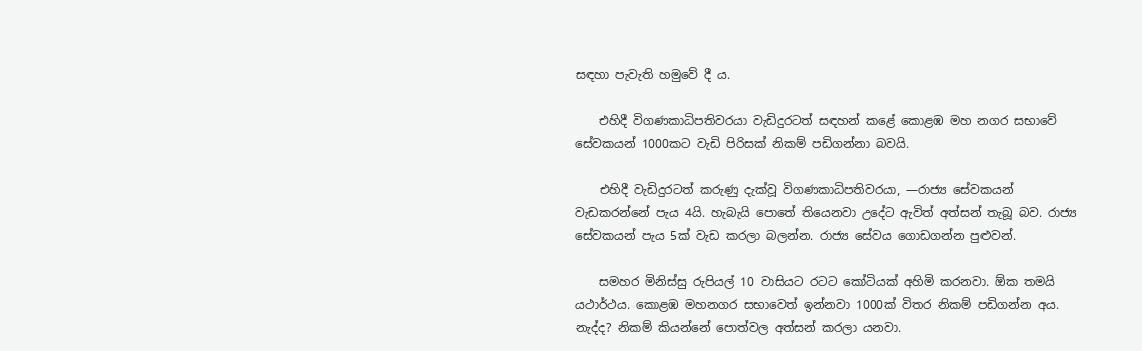සඳහා පැවැති හමුවේ දී ය.

    එහිදී විගණකාධිපතිවරයා වැඩිදුරටත් සඳහන් කළේ කොළඹ මහ නගර සභාවේ සේවකයන් 1000කට වැඩි පිරිසක් නිකම් පඩිගන්නා බවයි.

    එහිදී වැඩිදුරටත් කරුණු දැක්වූ විගණකාධිපතිවරයා, —රාජ්‍ය සේවකයන් වැඩකරන්නේ පැය 4යි. හැබැයි පොතේ තියෙනවා උදේට ඇවිත් අත්සන් තැබූ බව. රාජ්‍ය සේවකයන් පැය 5ක් වැඩ කරලා බලන්න. රාජ්‍ය සේවය ගොඩගන්න පුළුවන්.

    සමහර මිනිස්සු රුපියල් 10 වාසියට රටට කෝටියක් අහිමි කරනවා. ඕක තමයි යථාර්ථය. කොළඹ මහනගර සභාවෙත් ඉන්නවා 1000ක් විතර නිකම් පඩිගන්න අය. නැද්ද? නිකම් කියන්නේ පොත්වල අත්සන් කරලා යනවා.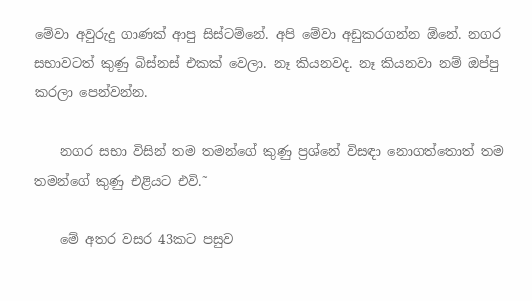මේවා අවුරුදු ගාණක් ආපු සිස්ටම්නේ. අපි මේවා අඩුකරගන්න ඕනේ. නගර සභාවටත් කුණු බිස්නස් එකක් වෙලා. නෑ කියනවද. නෑ කියනවා නම් ඔප්පු කරලා පෙන්වන්න.

    නගර සභා විසින් තම තමන්ගේ කුණු ප්‍රශ්නේ විසඳා නොගත්තොත් තම තමන්ගේ කුණු එළියට එවි.˜

    මේ අතර වසර 43කට පසුව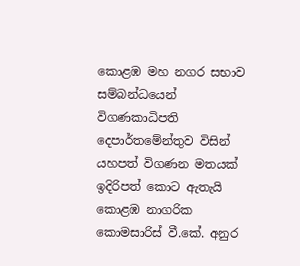කොළඹ මහ නගර සභාව සම්බන්ධයෙන් විගණකාධිපති දෙපාර්තමේන්තුව විසින් යහපත් විගණන මතයක් ඉදිරිපත් කොට ඇතැයි කොළඹ නාගරික කොමසාරිස් වී.කේ. අනුර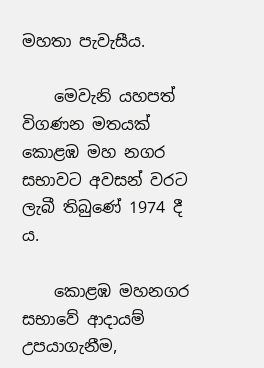මහතා පැවැසීය.

    මෙවැනි යහපත් විගණන මතයක් කොළඹ මහ නගර සභාවට අවසන් වරට ලැබී තිබුණේ 1974 දී ය.

    කොළඹ මහනගර සභාවේ ආදායම් උපයාගැනීම,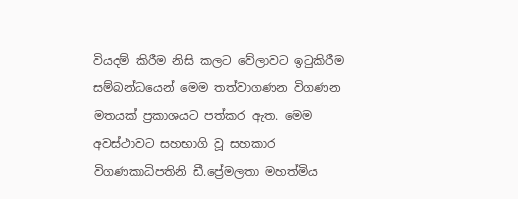වියදම් කිරීම නිසි කලට වේලාවට ඉටුකිරීම සම්බන්ධයෙන් මෙම තත්වාගණන විගණන මතයක් ප්‍රකාශයට පත්කර ඇත. මෙම අවස්ථාවට සහභාගි වූ සහකාර විගණකාධිපතිනි ඩී.ප්‍රේමලතා මහත්මිය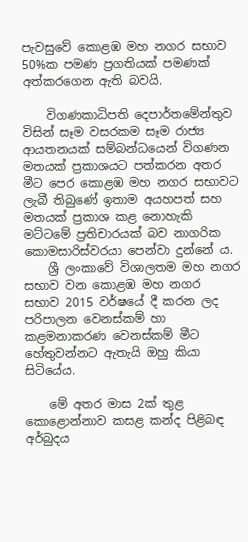පැවසුවේ කොළඹ මහ නගර සභාව 50%ක පමණ ප්‍රගතියක් පමණක් අත්කරගෙන ඇති බවයි.

    විගණකාධිපති දෙපාර්තමේන්තුව විසින් සෑම වසරකම සෑම රාජ්‍ය ආයතනයක් සම්බන්ධයෙන් විගණන මතයක් ප්‍රකාශයට පත්කරන අතර මීට පෙර කොළඹ මහ නගර සභාවට ලැබී තිබුණේ ඉතාම අයහපත් සහ මතයක් ප්‍රකාශ කළ නොහැකි මට්ටමේ ප්‍රතිචාරයක් බව නාගරික කොමසාරිස්වරයා පෙන්වා දුන්නේ ය.
    ශ්‍රී ලංකාවේ විශාලතම මහ නගර සභාව වන කොළඹ මහ නගර සභාව 2015 වර්ෂයේ දී කරන ලද පරිපාලන වෙනස්කම් හා කළමනාකරණ වෙනස්කම් මීට හේතුවන්නට ඇතැයි ඔහු කියා සිටියේය.

    මේ අතර මාස 2ක් තුළ කොළොන්නාව කසළ කන්ද පිළිබඳ අර්බුදය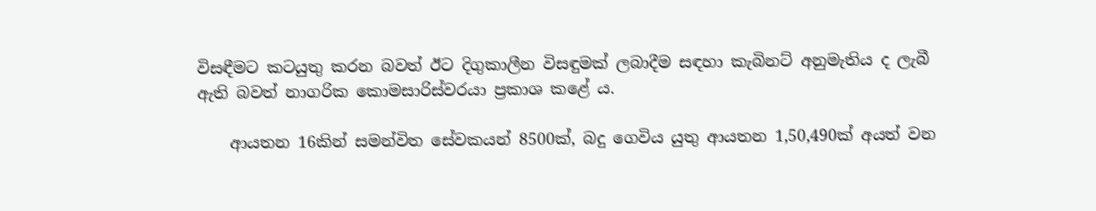විසඳීමට කටයුතු කරන බවත් ඊට දිගුකාලීන විසඳුමක් ලබාදීම සඳහා කැබිනට් අනුමැතිය ද ලැබී ඇති බවත් නාගරික කොමසාරිස්වරයා ප්‍රකාශ කළේ ය.

    ආයතන 16කින් සමන්විත සේවකයන් 8500ක්, බදු ගෙවිය යුතු ආයතන 1,50,490ක් අයත් වන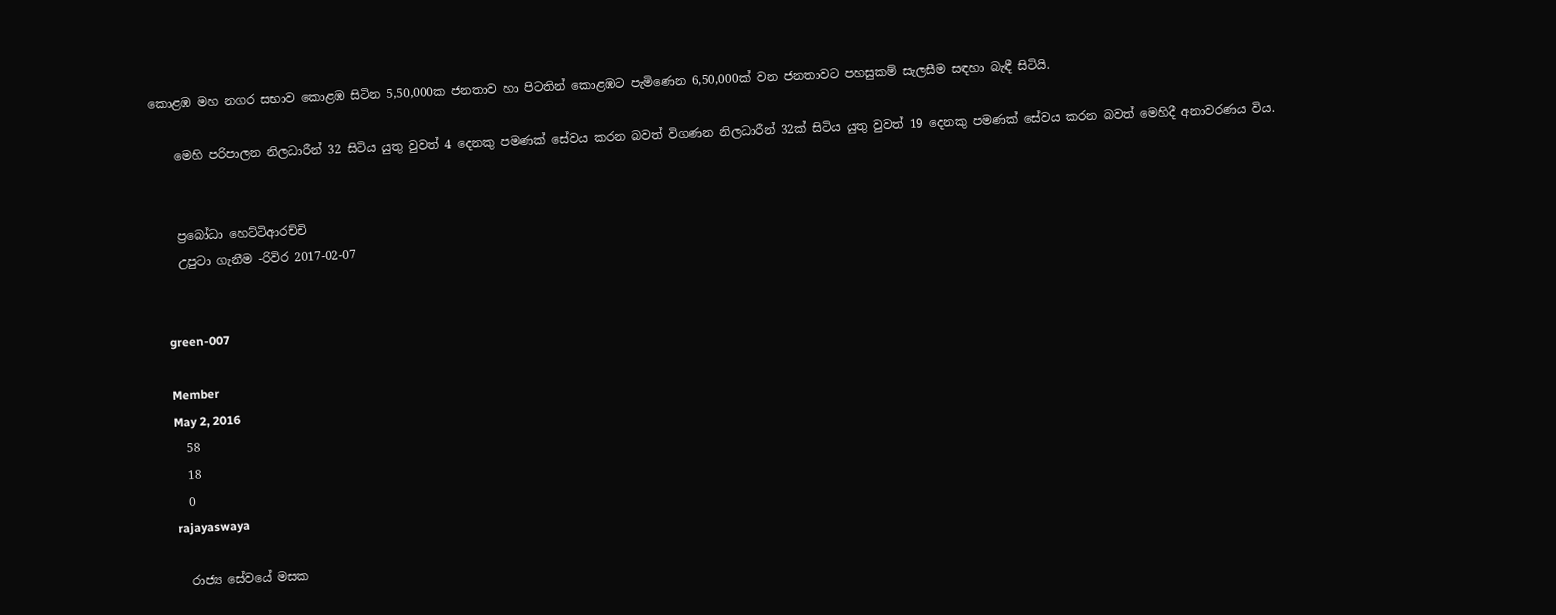කොළඹ මහ නගර සභාව කොළඹ සිටින 5,50,000ක ජනතාව හා පිටතින් කොළඹට පැමිණෙන 6,50,000ක් වන ජනතාවට පහසුකම් සැලසීම සඳහා බැඳී සිටියි.

    මෙහි පරිපාලන නිලධාරීන් 32 සිටිය යුතු වුවත් 4 දෙනකු පමණක් සේවය කරන බවත් විගණන නිලධාරීන් 32ක් සිටිය යුතු වුවත් 19 දෙනකු පමණක් සේවය කරන බවත් මෙහිදී අනාවරණය විය.


    ප්‍රබෝධා හෙට්ටිආරච්චි
    උපුටා ගැනීම -රිවිර 2017-02-07


    green-007

    Member
    May 2, 2016
    58
    18
    0
    rajayaswaya

    රාජ්‍ය සේවයේ මසක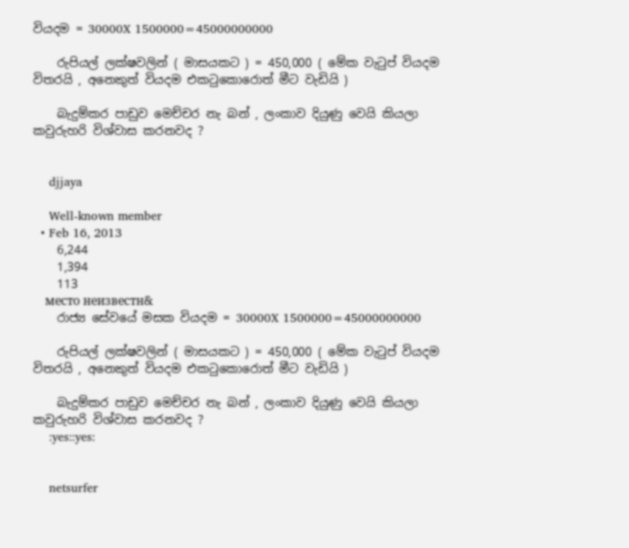වියදම = 30000X 1500000=45000000000

    රුපියල් ලක්ෂවලින් ( මාසයකට ) = 450,000 ( මේක වැටුප් වියදම විතරයි , අනෙකුත් වියදම එකටුකොරොත් මීට වැඩියි )

    බැදුම්කර පාඩුව මෙච්චර නැ බන් , ලංකාව දියුණු වෙයි කියලා කවුරුහරි විශ්වාස කරනවද ?


    djjaya

    Well-known member
  • Feb 16, 2013
    6,244
    1,394
    113
    место неизвестн&
    රාජ්‍ය සේවයේ මසක වියදම = 30000X 1500000=45000000000

    රුපියල් ලක්ෂවලින් ( මාසයකට ) = 450,000 ( මේක වැටුප් වියදම විතරයි , අනෙකුත් වියදම එකටුකොරොත් මීට වැඩියි )

    බැදුම්කර පාඩුව මෙච්චර නැ බන් , ලංකාව දියුණු වෙයි කියලා කවුරුහරි විශ්වාස කරනවද ?
    :yes::yes:


    netsurfer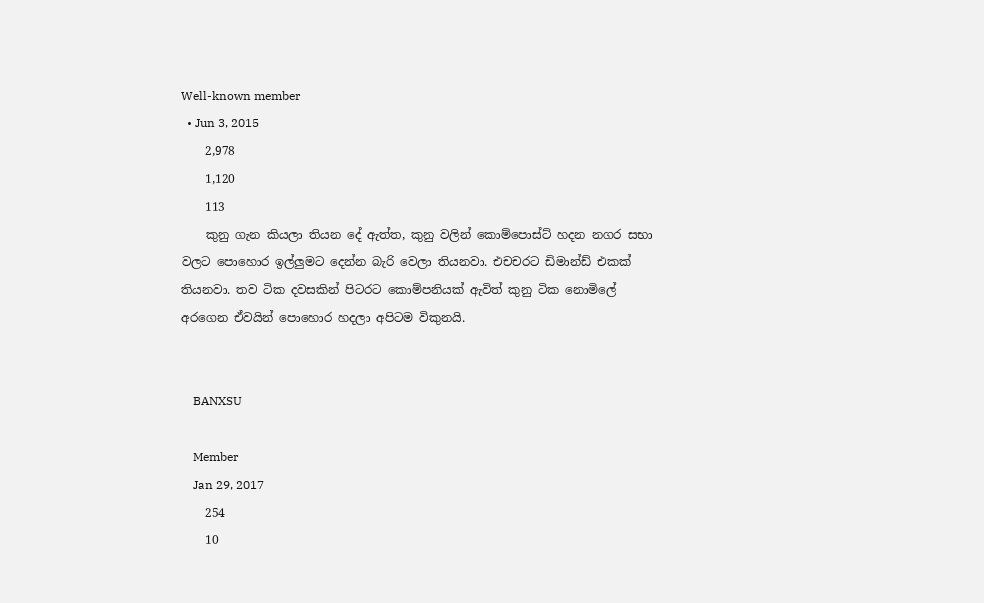Well-known member
  • Jun 3, 2015
    2,978
    1,120
    113
    කුනු ගැන කියලා තියන දේ ඇත්ත, කුනු වලින් කොම්පොස්ට් හදන නගර සභා වලට පොහොර ඉල්ලුමට දෙන්න බැරි වෙලා තියනවා. එචචරට ඩිමාන්ඩ් එකක් තියනවා. තව ටික දවසකින් පිටරට කොම්පනියක් ඇවිත් කුනු ටික නොමිලේ අරගෙන ඒවයින් පොහොර හදලා අපිටම විකුනයි.


    BANXSU

    Member
    Jan 29, 2017
    254
    10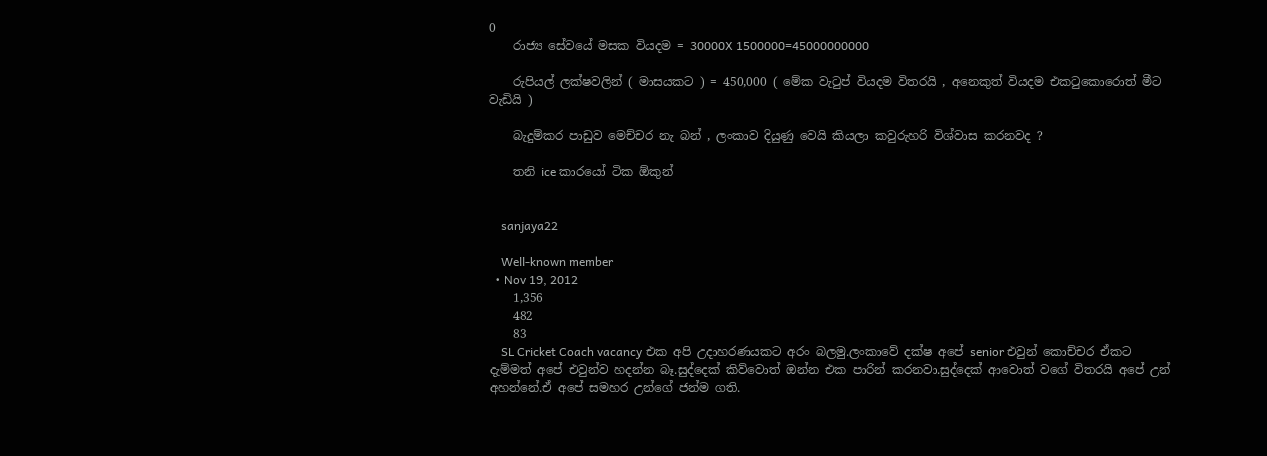0
    රාජ්‍ය සේවයේ මසක වියදම = 30000X 1500000=45000000000

    රුපියල් ලක්ෂවලින් ( මාසයකට ) = 450,000 ( මේක වැටුප් වියදම විතරයි , අනෙකුත් වියදම එකටුකොරොත් මීට වැඩියි )

    බැදුම්කර පාඩුව මෙච්චර නැ බන් , ලංකාව දියුණු වෙයි කියලා කවුරුහරි විශ්වාස කරනවද ?

    තනි ice කාරයෝ ටික ඕකුන්


    sanjaya22

    Well-known member
  • Nov 19, 2012
    1,356
    482
    83
    SL Cricket Coach vacancy එක අපි උදාහරණයකට අරං බලමු.ලංකාවේ දක්ෂ අපේ senior එවුන් කොච්චර ඒකට දැම්මත් අපේ එවුන්ව හදන්න බෑ.සුද්දෙක් කිව්වොත් ඔන්න එක පාරින් කරනවා.සුද්දෙක් ආවොත් වගේ විතරයි අපේ උන් අහන්නේ.ඒ අපේ සමහර උන්ගේ ජන්ම ගති.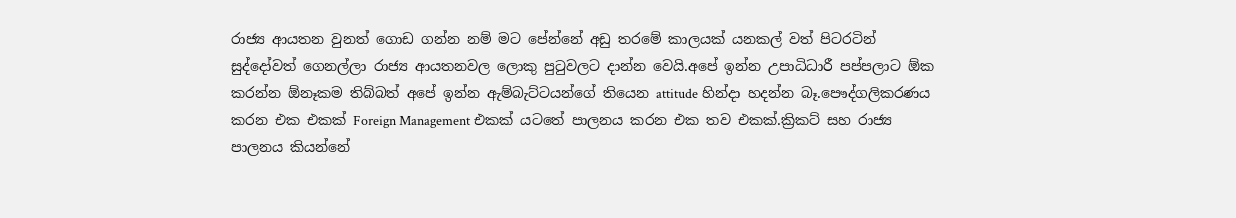රාජ්‍ය ආයතන වුනත් ගොඩ ගන්න නම් මට පේන්නේ අඩු තරමේ කාලයක් යනකල් වත් පිටරටින් සුද්දෝවත් ගෙනල්ලා රාජ්‍ය ආයතනවල ලොකු පුටුවලට දාන්න වෙයි.අපේ ඉන්න උපාධිධාරී පප්පලාට ඕක කරන්න ඕනෑකම තිබ්බත් අපේ ඉන්න ඇම්බැට්ටයන්ගේ තියෙන attitude හින්දා හදන්න බෑ.පෞද්ගලිකරණය කරන එක එකක් Foreign Management එකක් යටතේ පාලනය කරන එක තව එකක්.ක්‍රිකට් සහ රාජ්‍ය පාලනය කියන්නේ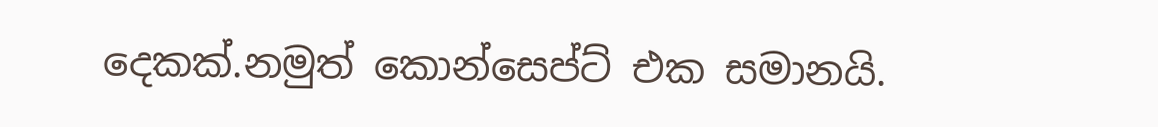දෙකක්.නමුත් කොන්සෙප්ට් එක සමානයි.